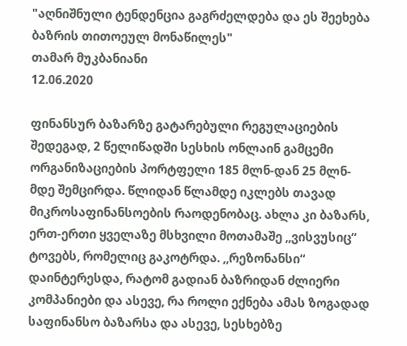"აღნიშნული ტენდენცია გაგრძელდება და ეს შეეხება ბაზრის თითოეულ მონაწილეს"
თამარ მუკბანიანი
12.06.2020

ფინანსურ ბაზარზე გატარებული რეგულაციების შედეგად, 2 წელიწადში სესხის ონლაინ გამცემი ორგანიზაციების პორტფელი 185 მლნ-დან 25 მლნ-მდე შემცირდა. წლიდან წლამდე იკლებს თავად მიკროსაფინანსოების რაოდენობაც. ახლა კი ბაზარს, ერთ-ერთი ყველაზე მსხვილი მოთამაშე ,,ვისვუსიც“ ტოვებს, რომელიც გაკოტრდა. ,,რეზონანსი“ დაინტერესდა, რატომ გადიან ბაზრიდან ძლიერი კომპანიები და ასევე, რა როლი ექნება ამას ზოგადად საფინანსო ბაზარსა და ასევე, სესხებზე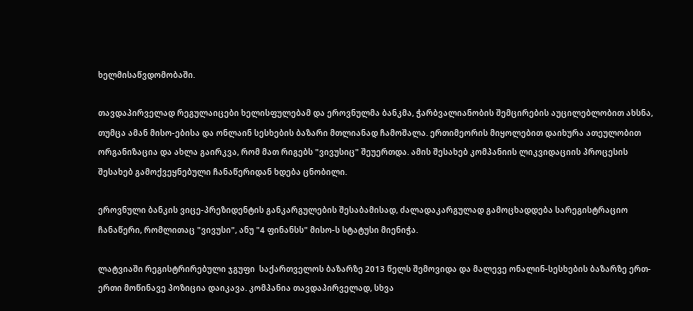ხელმისაწვდომობაში.

თავდაპირველად რეგულაიცები ხელისფულებამ და ეროვნულმა ბანკმა, ჭარბვალიანობის შემცირების აუცილებლობით ახსნა, თუმცა ამან მისო-ებისა და ონლაინ სესხების ბაზარი მთლიანად ჩამოშალა. ერთიმეორის მიყოლებით დაიხურა ათეულობით ორგანიზაცია და ახლა გაირკვა, რომ მათ რიგებს "ვივუსიც" შეუერთდა. ამის შესახებ კომპანიის ლიკვიდაციის პროცესის შესახებ გამოქვეყნებული ჩანაწერიდან ხდება ცნობილი.

ეროვნული ბანკის ვიცე-პრეზიდენტის განკარგულების შესაბამისად, ძალადაკარგულად გამოცხადდება სარეგისტრაციო ჩანაწერი, რომლითაც "ვივუსი", ანუ "4 ფინანსს" მისო-ს სტატუსი მიენიჭა.

ლატვიაში რეგისტრირებული ჯგუფი  საქართველოს ბაზარზე 2013 წელს შემოვიდა და მალევე ონალინ-სესხების ბაზარზე ერთ-ერთი მოწინავე პოზიცია დაიკავა. კომპანია თავდაპირველად, სხვა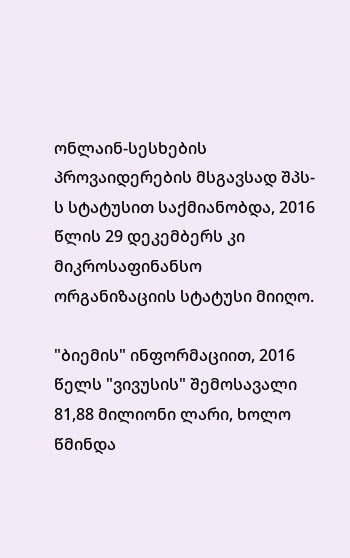ონლაინ-სესხების პროვაიდერების მსგავსად შპს-ს სტატუსით საქმიანობდა, 2016 წლის 29 დეკემბერს კი მიკროსაფინანსო ორგანიზაციის სტატუსი მიიღო.

"ბიემის" ინფორმაციით, 2016 წელს "ვივუსის" შემოსავალი 81,88 მილიონი ლარი, ხოლო წმინდა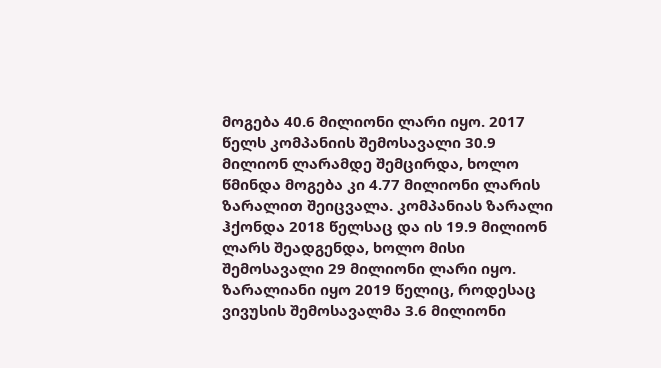მოგება 40.6 მილიონი ლარი იყო. 2017 წელს კომპანიის შემოსავალი 30.9 მილიონ ლარამდე შემცირდა, ხოლო წმინდა მოგება კი 4.77 მილიონი ლარის ზარალით შეიცვალა. კომპანიას ზარალი ჰქონდა 2018 წელსაც და ის 19.9 მილიონ ლარს შეადგენდა, ხოლო მისი შემოსავალი 29 მილიონი ლარი იყო. ზარალიანი იყო 2019 წელიც, როდესაც ვივუსის შემოსავალმა 3.6 მილიონი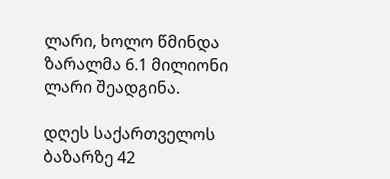ლარი, ხოლო წმინდა ზარალმა 6.1 მილიონი ლარი შეადგინა.

დღეს საქართველოს ბაზარზე 42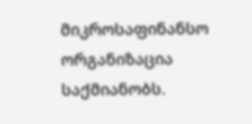მიკროსაფინანსო ორგანიზაცია საქმიანობს.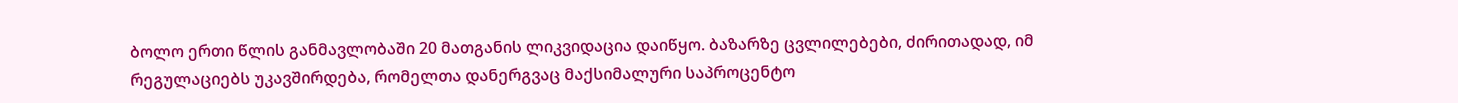ბოლო ერთი წლის განმავლობაში 20 მათგანის ლიკვიდაცია დაიწყო. ბაზარზე ცვლილებები, ძირითადად, იმ რეგულაციებს უკავშირდება, რომელთა დანერგვაც მაქსიმალური საპროცენტო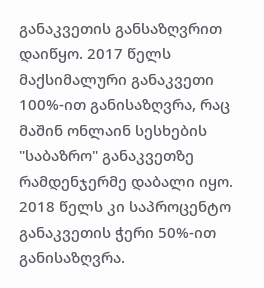განაკვეთის განსაზღვრით დაიწყო. 2017 წელს მაქსიმალური განაკვეთი 100%-ით განისაზღვრა, რაც მაშინ ონლაინ სესხების "საბაზრო" განაკვეთზე რამდენჯერმე დაბალი იყო. 2018 წელს კი საპროცენტო განაკვეთის ჭერი 50%-ით განისაზღვრა.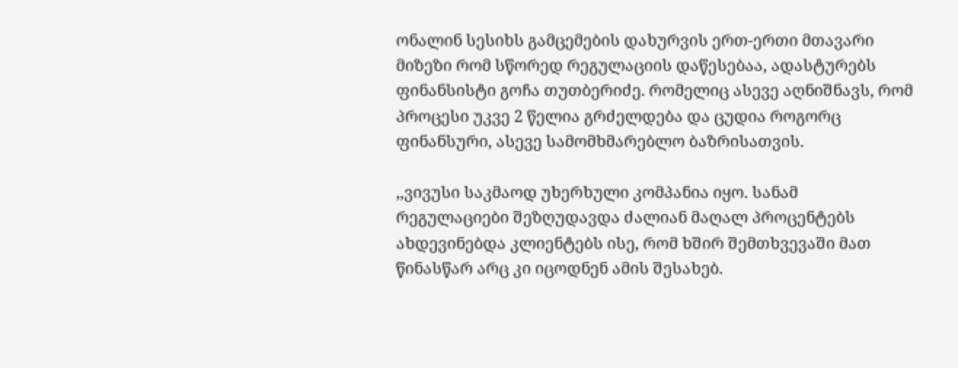ონალინ სესიხს გამცემების დახურვის ერთ-ერთი მთავარი მიზეზი რომ სწორედ რეგულაციის დაწესებაა, ადასტურებს ფინანსისტი გოჩა თუთბერიძე. რომელიც ასევე აღნიშნავს, რომ პროცესი უკვე 2 წელია გრძელდება და ცუდია როგორც ფინანსური, ასევე სამომხმარებლო ბაზრისათვის.

,,ვივუსი საკმაოდ უხერხული კომპანია იყო. სანამ რეგულაციები შეზღუდავდა ძალიან მაღალ პროცენტებს ახდევინებდა კლიენტებს ისე, რომ ხშირ შემთხვევაში მათ წინასწარ არც კი იცოდნენ ამის შესახებ.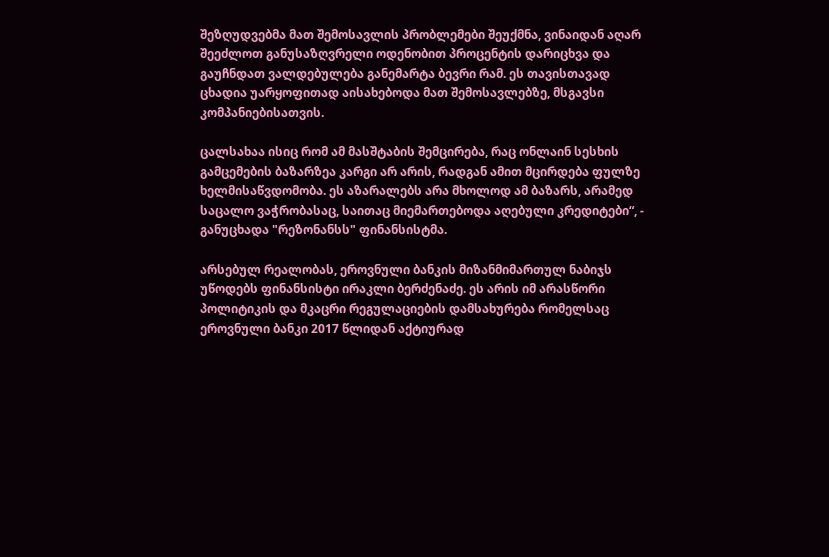შეზღუდვებმა მათ შემოსავლის პრობლემები შეუქმნა, ვინაიდან აღარ შეეძლოთ განუსაზღვრელი ოდენობით პროცენტის დარიცხვა და გაუჩნდათ ვალდებულება განემარტა ბევრი რამ. ეს თავისთავად ცხადია უარყოფითად აისახებოდა მათ შემოსავლებზე, მსგავსი კომპანიებისათვის.

ცალსახაა ისიც რომ ამ მასშტაბის შემცირება, რაც ონლაინ სესხის გამცემების ბაზარზეა კარგი არ არის, რადგან ამით მცირდება ფულზე ხელმისაწვდომობა. ეს აზარალებს არა მხოლოდ ამ ბაზარს, არამედ საცალო ვაჭრობასაც, საითაც მიემართებოდა აღებული კრედიტები“, - განუცხადა "რეზონანსს" ფინანსისტმა.

არსებულ რეალობას, ეროვნული ბანკის მიზანმიმართულ ნაბიჯს უწოდებს ფინანსისტი ირაკლი ბერძენაძე. ეს არის იმ არასწორი პოლიტიკის და მკაცრი რეგულაციების დამსახურება რომელსაც ეროვნული ბანკი 2017 წლიდან აქტიურად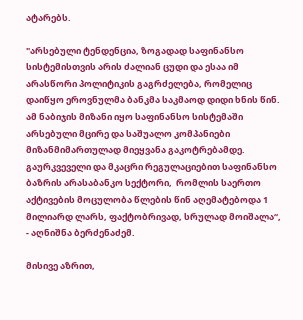ატარებს.

"არსებული ტენდენცია, ზოგადად საფინანსო სისტემისთვის არის ძალიან ცუდი და ესაა იმ არასწორი პოლიტიკის გაგრძელება, რომელიც დაიწყო ეროვნულმა ბანკმა საკმაოდ დიდი ხნის წინ. ამ ნაბიჯის მიზანი იყო საფინანსო სისტემაში არსებული მცირე და საშუალო კომპანიები მიზანმიმართულად მიეყვანა გაკოტრებამდე. გაურკვეველი და მკაცრი რეგულაციებით საფინანსო ბაზრის არასაბანკო სექტორი,  რომლის საერთო აქტივების მოცულობა წლების წინ აღემატებოდა 1 მილიარდ ლარს, ფაქტობრივად, სრულად მოიშალა“, - აღნიშნა ბერძენაძემ.

მისივე აზრით,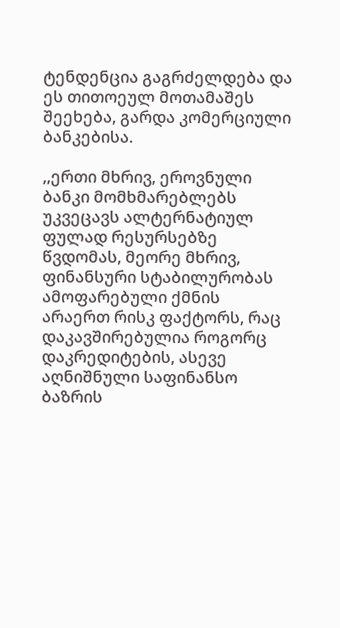ტენდენცია გაგრძელდება და ეს თითოეულ მოთამაშეს შეეხება, გარდა კომერციული ბანკებისა.

,,ერთი მხრივ, ეროვნული ბანკი მომხმარებლებს უკვეცავს ალტერნატიულ ფულად რესურსებზე წვდომას, მეორე მხრივ, ფინანსური სტაბილურობას ამოფარებული ქმნის არაერთ რისკ ფაქტორს, რაც დაკავშირებულია როგორც დაკრედიტების, ასევე აღნიშნული საფინანსო ბაზრის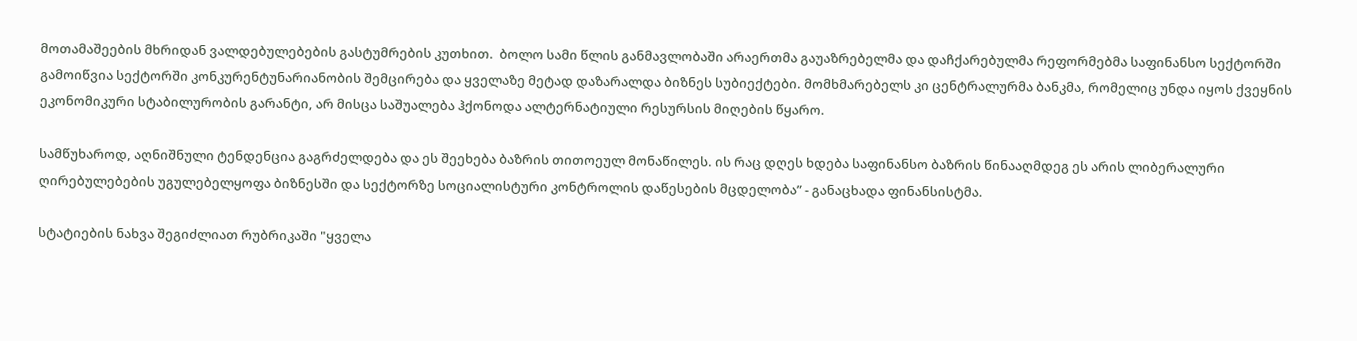მოთამაშეების მხრიდან ვალდებულებების გასტუმრების კუთხით.  ბოლო სამი წლის განმავლობაში არაერთმა გაუაზრებელმა და დაჩქარებულმა რეფორმებმა საფინანსო სექტორში გამოიწვია სექტორში კონკურენტუნარიანობის შემცირება და ყველაზე მეტად დაზარალდა ბიზნეს სუბიექტები. მომხმარებელს კი ცენტრალურმა ბანკმა, რომელიც უნდა იყოს ქვეყნის ეკონომიკური სტაბილურობის გარანტი, არ მისცა საშუალება ჰქონოდა ალტერნატიული რესურსის მიღების წყარო.

სამწუხაროდ, აღნიშნული ტენდენცია გაგრძელდება და ეს შეეხება ბაზრის თითოეულ მონაწილეს. ის რაც დღეს ხდება საფინანსო ბაზრის წინააღმდეგ ეს არის ლიბერალური ღირებულებების უგულებელყოფა ბიზნესში და სექტორზე სოციალისტური კონტროლის დაწესების მცდელობა” - განაცხადა ფინანსისტმა.

სტატიების ნახვა შეგიძლიათ რუბრიკაში "ყველა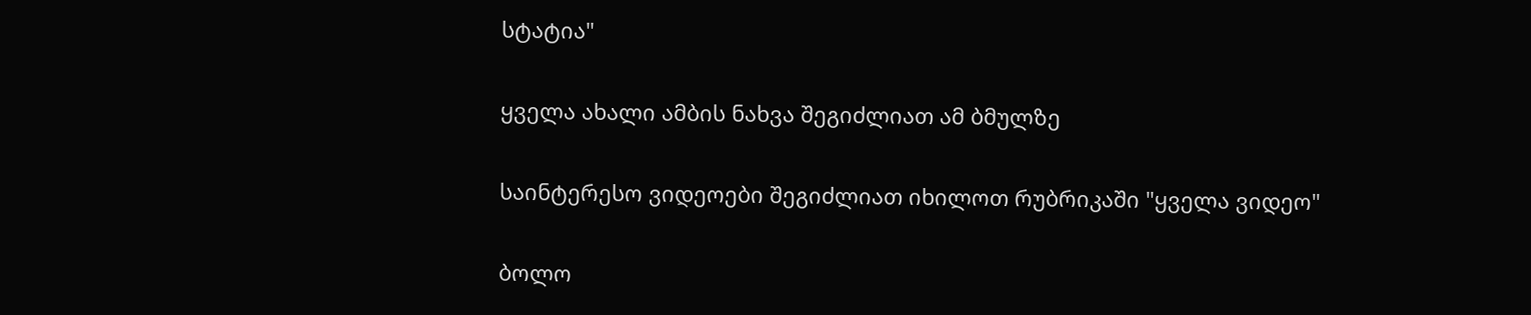სტატია"

ყველა ახალი ამბის ნახვა შეგიძლიათ ამ ბმულზე

საინტერესო ვიდეოები შეგიძლიათ იხილოთ რუბრიკაში "ყველა ვიდეო"

ბოლო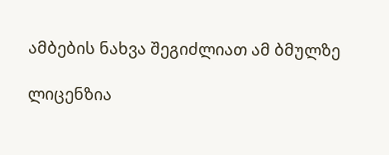ამბების ნახვა შეგიძლიათ ამ ბმულზე

ლიცენზია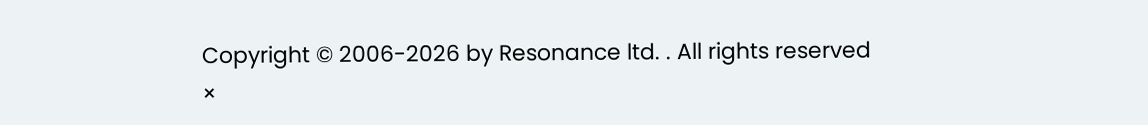Copyright © 2006-2026 by Resonance ltd. . All rights reserved
×